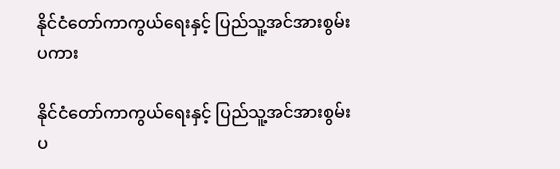နိုင်ငံတော်ကာကွယ်ရေးနှင့် ပြည်သူ့အင်အားစွမ်းပကား

နိုင်ငံတော်ကာကွယ်ရေးနှင့် ပြည်သူ့အင်အားစွမ်းပ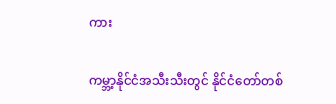ကား

ကမ္ဘာ့နိုင်ငံအသီးသီးတွင် နိုင်ငံတော်တစ်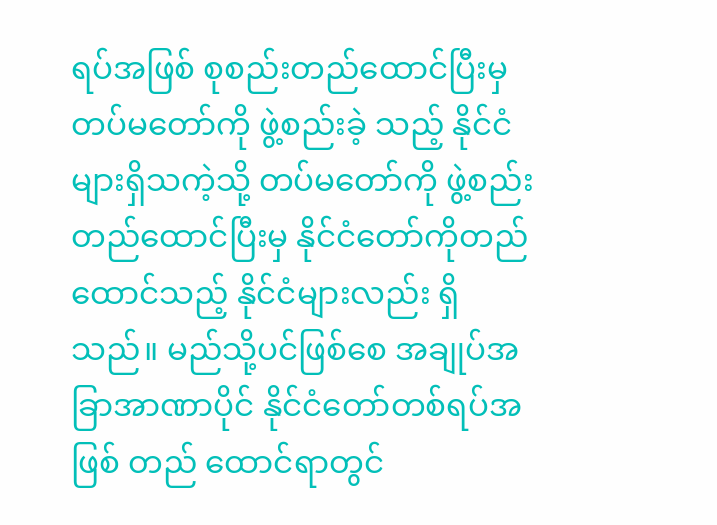ရပ်အဖြစ် စုစည်းတည်ထောင်ပြီးမှ တပ်မတော်ကို ဖွဲ့စည်းခဲ့ သည့် နိုင်ငံများရှိသကဲ့သို့ တပ်မတော်ကို ဖွဲ့စည်းတည်ထောင်ပြီးမှ နိုင်ငံတော်ကိုတည်ထောင်သည့် နိုင်ငံများလည်း ရှိသည်။ မည်သို့ပင်ဖြစ်စေ အချုပ်အခြာအာဏာပိုင် နိုင်ငံတော်တစ်ရပ်အဖြစ် တည် ထောင်ရာတွင်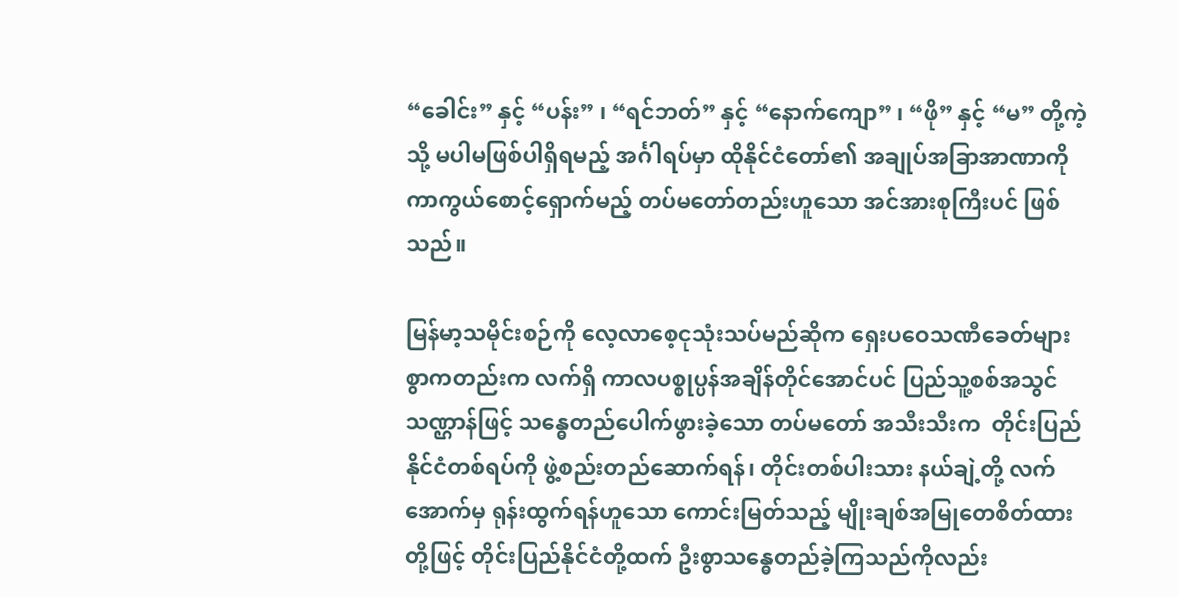“ခေါင်း” နှင့် “ပန်း” ၊ “ရင်ဘတ်” နှင့် “နောက်ကျော” ၊ “ဖို” နှင့် “မ” တို့ကဲ့သို့ မပါမဖြစ်ပါရှိရမည့် အင်္ဂါရပ်မှာ ထိုနိုင်ငံတော်၏ အချုပ်အခြာအာဏာကို ကာကွယ်စောင့်ရှောက်မည့် တပ်မတော်တည်းဟူသော အင်အားစုကြီးပင် ဖြစ်သည်။

မြန်မာ့သမိုင်းစဉ်ကို လေ့လာစေ့ငုသုံးသပ်မည်ဆိုက ရှေးပဝေသဏီခေတ်များစွာကတည်းက လက်ရှိ ကာလပစ္စုပ္ပန်အချိန်တိုင်အောင်ပင် ပြည်သူ့စစ်အသွင်သဏ္ဌာန်ဖြင့် သန္ဓေတည်ပေါက်ဖွားခဲ့သော တပ်မတော် အသီးသီးက  တိုင်းပြည်နိုင်ငံတစ်ရပ်ကို ဖွဲ့စည်းတည်ဆောက်ရန်၊ တိုင်းတစ်ပါးသား နယ်ချဲ့တို့ လက်အောက်မှ ရုန်းထွက်ရန်ဟူသော ကောင်းမြတ်သည့် မျိုးချစ်အမြုတေစိတ်ထားတို့ဖြင့် တိုင်းပြည်နိုင်ငံတို့ထက် ဦးစွာသန္ဓေတည်ခဲ့ကြသည်ကိုလည်း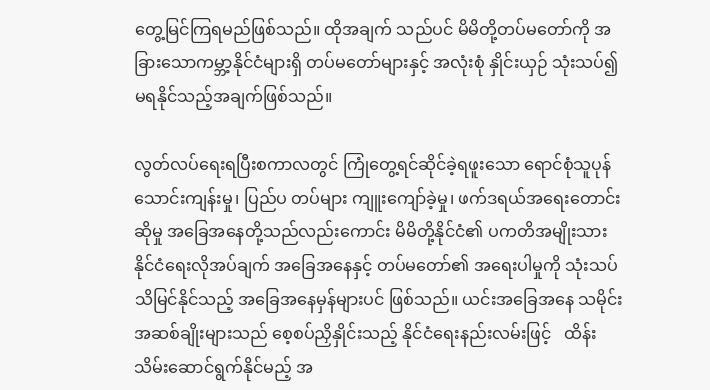တွေ့မြင်ကြရမည်ဖြစ်သည်။ ထိုအချက် သည်ပင် မိမိတို့တပ်မတော်ကို အခြားသောကမ္ဘာ့နိုင်ငံများရှိ တပ်မတော်များနှင့် အလုံးစုံ နှိုင်းယှဉ် သုံးသပ်၍ မရနိုင်သည့်အချက်ဖြစ်သည်။

လွတ်လပ်ရေးရပြီးစကာလတွင် ကြုံတွေ့ရင်ဆိုင်ခဲ့ရဖူးသော ရောင်စုံသူပုန်သောင်းကျန်းမှု၊ ပြည်ပ တပ်များ ကျူးကျော်ခဲ့မှု၊ ဖက်ဒရယ်အရေးတောင်းဆိုမှု အခြေအနေတို့သည်လည်းကောင်း မိမိတို့နိုင်ငံ၏ ပကတိအမျိုးသား နိုင်ငံရေးလိုအပ်ချက် အခြေအနေနှင့် တပ်မတော်၏ အရေးပါမှုကို သုံးသပ် သိမြင်နိုင်သည့် အခြေအနေမှန်များပင် ဖြစ်သည်။ ယင်းအခြေအနေ သမိုင်းအဆစ်ချိုးများသည် စေ့စပ်ညှိနှိုင်းသည့် နိုင်ငံရေးနည်းလမ်းဖြင့်   ထိန်းသိမ်းဆောင်ရွက်နိုင်မည့် အ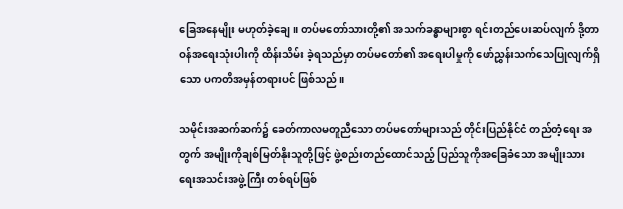ခြေအနေမျိုး မဟုတ်ခဲ့ချေ။ တပ်မတော်သားတို့၏ အသက်ခန္ဓာများစွာ ရင်းတည်ပေးဆပ်လျက် ဒို့တာဝန်အရေးသုံးပါးကို ထိန်းသိမ်း ခဲ့ရသည်မှာ တပ်မတော်၏ အရေးပါမှုကို ဖော်ညွှန်းသက်သေပြုလျက်ရှိသော ပကတိအမှန်တရားပင် ဖြစ်သည်။

သမိုင်းအဆက်ဆက်၌ ခေတ်ကာလမတူညီသော တပ်မတော်များသည် တိုင်းပြည်နိုင်ငံ တည်တံ့ရေး အတွက် အမျိုးကိုချစ်မြတ်နိုးသူတို့ဖြင့် ဖွဲ့စည်းတည်ထောင်သည့် ပြည်သူကိုအခြေခံသော အမျိုးသား ရေးအသင်းအဖွဲ့ကြီး တစ်ရပ်ဖြစ်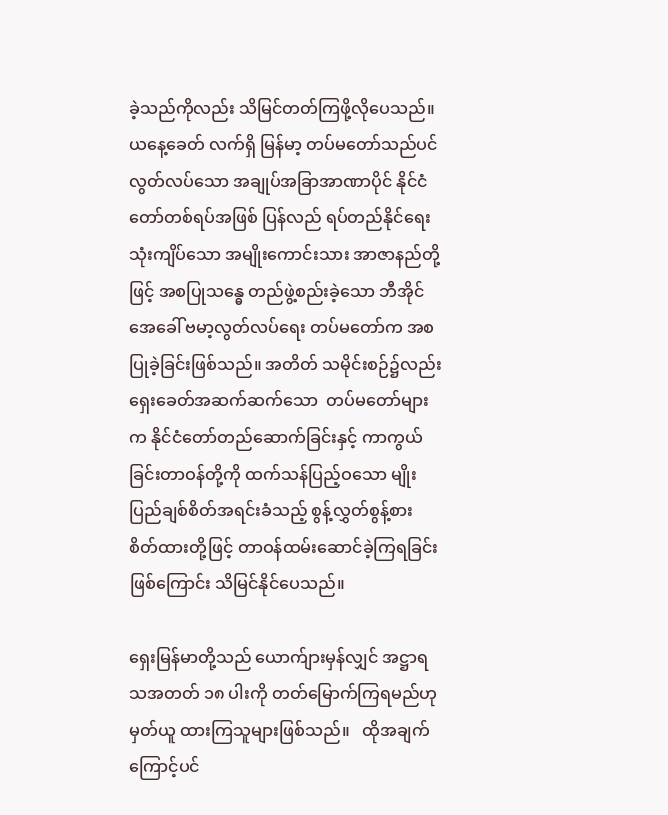ခဲ့သည်ကိုလည်း သိမြင်တတ်ကြဖို့လိုပေသည်။ ယနေ့ခေတ် လက်ရှိ မြန်မာ့ တပ်မတော်သည်ပင် လွတ်လပ်သော အချုပ်အခြာအာဏာပိုင် နိုင်ငံတော်တစ်ရပ်အဖြစ် ပြန်လည် ရပ်တည်နိုင်ရေး သုံးကျိပ်သော အမျိုးကောင်းသား အာဇာနည်တို့ဖြင့် အစပြုသန္ဓေ တည်ဖွဲ့စည်းခဲ့သော ဘီအိုင်အေခေါ် ဗမာ့လွတ်လပ်ရေး တပ်မတော်က အစပြုခဲ့ခြင်းဖြစ်သည်။ အတိတ် သမိုင်းစဉ်၌လည်း ရှေးခေတ်အဆက်ဆက်သော  တပ်မတော်များက နိုင်ငံတော်တည်ဆောက်ခြင်းနှင့် ကာကွယ်ခြင်းတာဝန်တို့ကို ထက်သန်ပြည့်ဝသော မျိုးပြည်ချစ်စိတ်အရင်းခံသည့် စွန့်လွှတ်စွန့်စား စိတ်ထားတို့ဖြင့် တာဝန်ထမ်းဆောင်ခဲ့ကြရခြင်းဖြစ်ကြောင်း သိမြင်နိုင်ပေသည်။

ရှေးမြန်မာတို့သည် ယောက်ျားမှန်လျှင် အဋ္ဌာရသအတတ် ၁၈ ပါးကို တတ်မြောက်ကြရမည်ဟု မှတ်ယူ ထားကြသူများဖြစ်သည်။   ထိုအချက်ကြောင့်ပင်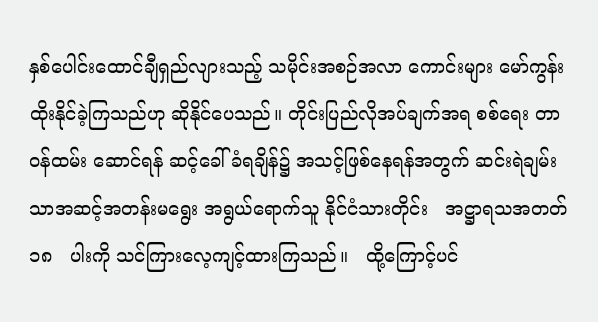နှစ်ပေါင်းထောင်ချီရှည်လျားသည့် သမိုင်းအစဉ်အလာ ကောင်းများ မော်ကွန်းထိုးနိုင်ခဲ့ကြသည်ဟု ဆိုနိုင်ပေသည်။ တိုင်းပြည်လိုအပ်ချက်အရ စစ်ရေး တာဝန်ထမ်း ဆောင်ရန် ဆင့်ခေါ်ခံရချိန်၌ အသင့်ဖြစ်နေရန်အတွက် ဆင်းရဲချမ်းသာအဆင့်အတန်းမရွေး အရွယ်ရောက်သူ နိုင်ငံသားတိုင်း   အဋ္ဌာရသအတတ်   ၁၈   ပါးကို သင်ကြားလေ့ကျင့်ထားကြသည်။   ထို့ကြောင့်ပင်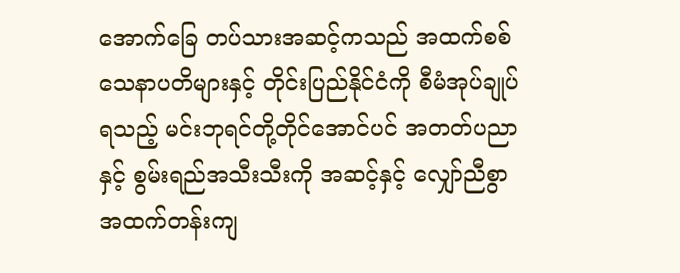အောက်ခြေ တပ်သားအဆင့်ကသည် အထက်စစ်သေနာပတိများနှင့် တိုင်းပြည်နိုင်ငံကို စီမံအုပ်ချုပ်ရသည့် မင်းဘုရင်တို့တိုင်အောင်ပင် အတတ်ပညာနှင့် စွမ်းရည်အသီးသီးကို အဆင့်နှင့် လျှော်ညီစွာ အထက်တန်းကျ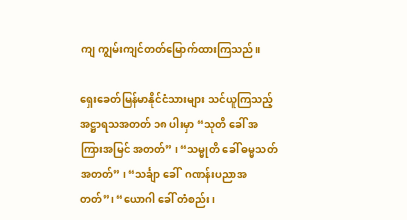ကျ ကျွမ်းကျင်တတ်မြောက်ထားကြသည်။

ရှေးခေတ်မြန်မာနိုင်ငံသားများ သင်ယူကြသည့် အဋ္ဌာရသအတတ် ၁၈ ပါးမှာ “သုတိ ခေါ် အကြားအမြင် အတတ်” ၊ “သမ္မုတိ ခေါ် ဓမ္မသတ်အတတ်” ၊ “သင်္ချာ ခေါ်  ဂဏန်းပညာအတတ်”၊ “ယောဂါ ခေါ် တံစည်း၊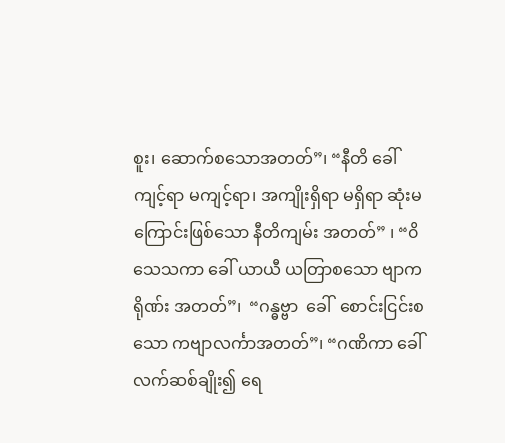စူး၊ ဆောက်စသောအတတ်”၊ “နီတိ ခေါ် ကျင့်ရာ မကျင့်ရာ၊ အကျိုးရှိရာ မရှိရာ ဆုံးမကြောင်းဖြစ်သော နီတိကျမ်း အတတ်” ၊ “၀ိသေသကာ ခေါ် ယာယီ ယတြာစသော ဗျာကရိုဏ်း အတတ်”၊  “ဂန္ဓဗ္ဗာ  ခေါ်  စောင်းငြင်းစသော ကဗျာလင်္ကာအတတ်”၊ “ဂဏိကာ ခေါ် လက်ဆစ်ချိုး၍ ရေ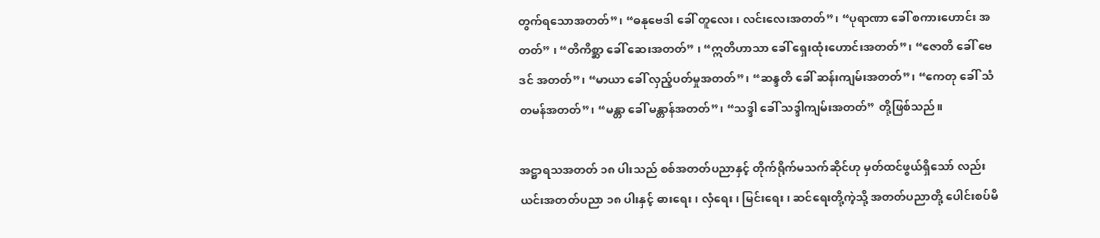တွက်ရသောအတတ်”၊ “ဓနုဗေဒါ ခေါ် တူလေး၊ လင်းလေးအတတ်”၊ “ပုရာဏာ ခေါ် စကားဟောင်း အတတ်” ၊ “တိကိစ္ဆာ ခေါ် ဆေးအတတ်” ၊ “ဣတိဟာသာ ခေါ် ရှေးထုံးဟောင်းအတတ်”၊ “ဇောတိ ခေါ် ဗေဒင် အတတ်”၊ “မာယာ ခေါ် လှည့်ပတ်မှုအတတ်”၊ “ဆန္ဒတိ ခေါ် ဆန်းကျမ်းအတတ်”၊ “ကေတု ခေါ် သံတမန်အတတ်”၊ “မန္တာ ခေါ် မန္တာန်အတတ်”၊ “သဒ္ဒါ ခေါ် သဒ္ဒါကျမ်းအတတ်” တို့ဖြစ်သည်။

အဋ္ဌာရသအတတ် ၁၈ ပါးသည် စစ်အတတ်ပညာနှင့် တိုက်ရိုက်မသက်ဆိုင်ဟု မှတ်ထင်ဖွယ်ရှိသော် လည်း ယင်းအတတ်ပညာ ၁၈ ပါးနှင့် ဓားရေး၊ လှံရေး၊ မြင်းရေး၊ ဆင်ရေးတို့ကဲ့သို့ အတတ်ပညာတို့ ပေါင်းစပ်မိ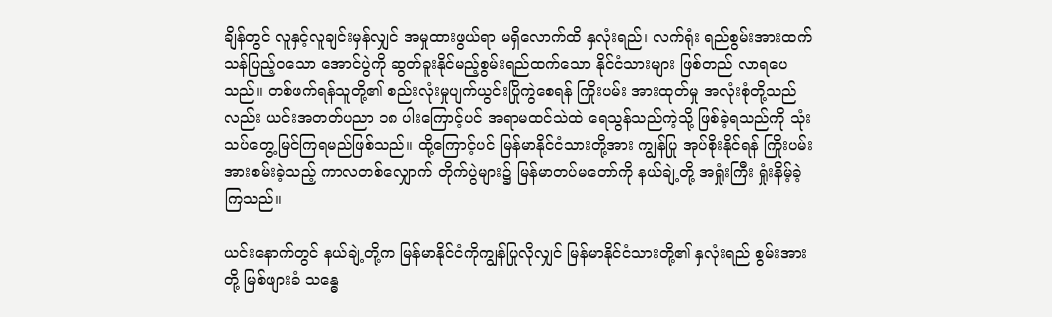ချိန်တွင် လူနှင့်လူချင်းမှန်လျှင် အမှုထားဖွယ်ရာ မရှိလောက်ထိ နှလုံးရည်၊ လက်ရုံး ရည်စွမ်းအားထက်သန်ပြည့်ဝသော အောင်ပွဲကို ဆွတ်ခူးနိုင်မည့်စွမ်းရည်ထက်သော နိုင်ငံသားများ ဖြစ်တည် လာရပေသည်။ တစ်ဖက်ရန်သူတို့၏ စည်းလုံးမှုပျက်ယွင်းပြိုကွဲစေရန် ကြိုးပမ်း အားထုတ်မှု အလုံးစုံတို့သည်လည်း ယင်းအတတ်ပညာ ၁၈ ပါးကြောင့်ပင် အရာမထင်သဲထဲ ရေသွန်သည်ကဲ့သို့ ဖြစ်ခဲ့ရသည်ကို သုံးသပ်တွေ့မြင်ကြရမည်ဖြစ်သည်။ ထို့ကြောင့်ပင် မြန်မာနိုင်ငံသားတို့အား ကျွန်ပြု အုပ်စိုးနိုင်ရန် ကြိုးပမ်းအားစမ်းခဲ့သည့် ကာလတစ်လျှောက် တိုက်ပွဲများ၌ မြန်မာတပ်မတော်ကို နယ်ချဲ့တို့ အရှုံးကြီး ရှုံးနိမ့်ခဲ့ကြသည်။

ယင်းနောက်တွင် နယ်ချဲ့တို့က မြန်မာနိုင်ငံကိုကျွန်ပြုလိုလျှင် မြန်မာနိုင်ငံသားတို့၏ နှလုံးရည် စွမ်းအားတို့ မြစ်ဖျားခံ သန္ဓေ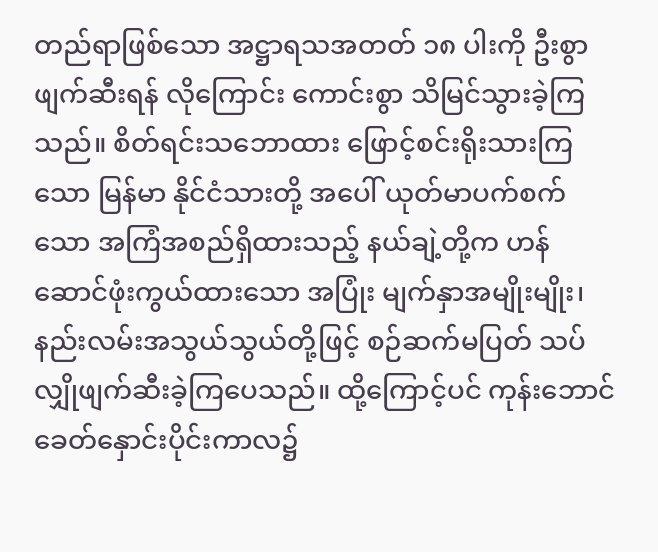တည်ရာဖြစ်သော အဋ္ဌာရသအတတ် ၁၈ ပါးကို ဦးစွာဖျက်ဆီးရန် လိုကြောင်း ကောင်းစွာ သိမြင်သွားခဲ့ကြသည်။ စိတ်ရင်းသဘောထား ဖြောင့်စင်းရိုးသားကြသော မြန်မာ နိုင်ငံသားတို့ အပေါ် ယုတ်မာပက်စက်သော အကြံအစည်ရှိထားသည့် နယ်ချဲ့တို့က ဟန်ဆောင်ဖုံးကွယ်ထားသော အပြုံး မျက်နှာအမျိုးမျိုး၊ နည်းလမ်းအသွယ်သွယ်တို့ဖြင့် စဉ်ဆက်မပြတ် သပ်လျှိုဖျက်ဆီးခဲ့ကြပေသည်။ ထို့ကြောင့်ပင် ကုန်းဘောင်ခေတ်နှောင်းပိုင်းကာလ၌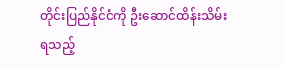တိုင်းပြည်နိုင်ငံကို ဦးဆောင်ထိန်းသိမ်းရသည့်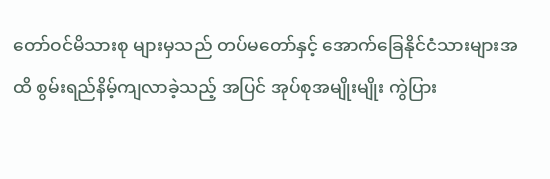တော်ဝင်မိသားစု များမှသည် တပ်မတော်နှင့် အောက်ခြေနိုင်ငံသားများအထိ စွမ်းရည်နိမ့်ကျလာခဲ့သည့် အပြင် အုပ်စုအမျိုးမျိုး ကွဲပြား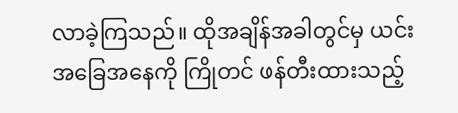လာခဲ့ကြသည်။ ထိုအချိန်အခါတွင်မှ ယင်းအခြေအနေကို ကြိုတင် ဖန်တီးထားသည့်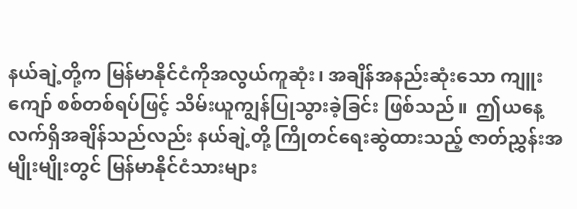နယ်ချဲ့တို့က မြန်မာနိုင်ငံကိုအလွယ်ကူဆုံး၊ အချိန်အနည်းဆုံးသော ကျူးကျော် စစ်တစ်ရပ်ဖြင့် သိမ်းယူကျွန်ပြုသွားခဲ့ခြင်း ဖြစ်သည်။  ဤယနေ့  လက်ရှိအချိန်သည်လည်း နယ်ချဲ့တို့ ကြိုတင်ရေးဆွဲထားသည့် ဇာတ်ညွှန်းအမျိုးမျိုးတွင် မြန်မာနိုင်ငံသားများ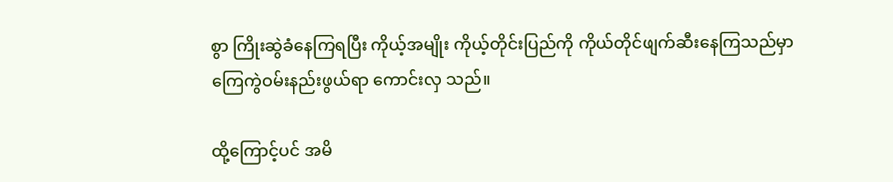စွာ ကြိုးဆွဲခံနေကြရပြီး ကိုယ့်အမျိုး ကိုယ့်တိုင်းပြည်ကို ကိုယ်တိုင်ဖျက်ဆီးနေကြသည်မှာ ကြေကွဲဝမ်းနည်းဖွယ်ရာ ကောင်းလှ သည်။

ထို့ကြောင့်ပင် အမိ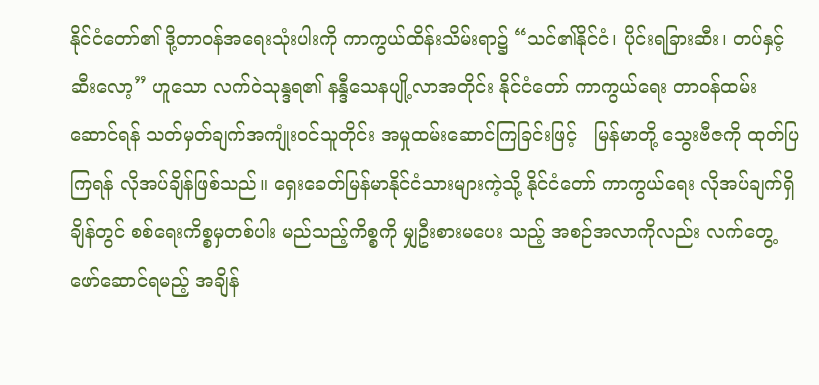နိုင်ငံတော်၏ ဒို့တာဝန်အရေးသုံးပါးကို ကာကွယ်ထိန်းသိမ်းရာ၌ “သင်၏နိုင်ငံ၊ ပိုင်းရခြားဆီး၊ တပ်နှင့်ဆီးလော့” ဟူသော လက်ဝဲသုန္ဒရ၏ နန္ဒီသေနပျို့လာအတိုင်း နိုင်ငံတော် ကာကွယ်ရေး တာဝန်ထမ်းဆောင်ရန် သတ်မှတ်ချက်အကျုံးဝင်သူတိုင်း အမှုထမ်းဆောင်ကြခြင်းဖြင့်   မြန်မာတို့ သွေးဗီဇကို ထုတ်ပြကြရန် လိုအပ်ချိန်ဖြစ်သည်။ ရှေးခေတ်မြန်မာနိုင်ငံသားများကဲ့သို့ နိုင်ငံတော် ကာကွယ်ရေး လိုအပ်ချက်ရှိချိန်တွင် စစ်ရေးကိစ္စမှတစ်ပါး မည်သည့်ကိစ္စကို မျှဦးစားမပေး သည့် အစဉ်အလာကိုလည်း လက်တွေ့ ဖော်ဆောင်ရမည့် အချိန်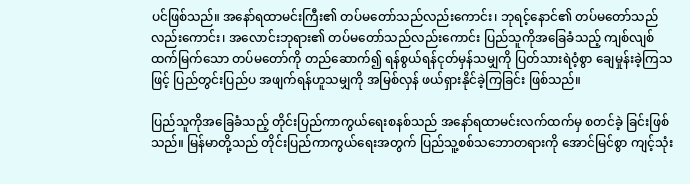ပင်ဖြစ်သည်။ အနော်ရထာမင်းကြီး၏ တပ်မတော်သည်လည်းကောင်း၊ ဘုရင့်နောင်၏ တပ်မတော်သည်လည်းကောင်း၊ အလောင်းဘုရား၏ တပ်မတော်သည်လည်းကောင်း ပြည်သူကိုအခြေခံသည့် ကျစ်လျစ်ထက်မြက်သော တပ်မတော်ကို တည်ဆောက်၍ ရန်စွယ်ရန်ငုတ်မှန်သမျှကို ပြတ်သားရဲဝံ့စွာ ချေမှုန်းခဲ့ကြသဖြင့် ပြည်တွင်းပြည်ပ အဖျက်ရန်ဟူသမျှကို အမြစ်လှန် ဖယ်ရှားနိုင်ခဲ့ကြခြင်း ဖြစ်သည်။

ပြည်သူကိုအခြေခံသည့် တိုင်းပြည်ကာကွယ်ရေးစနစ်သည် အနော်ရထာမင်းလက်ထက်မှ စတင်ခဲ့ ခြင်းဖြစ်သည်။ မြန်မာတို့သည် တိုင်းပြည်ကာကွယ်ရေးအတွက် ပြည်သူ့စစ်သဘောတရားကို အောင်မြင်စွာ ကျင့်သုံး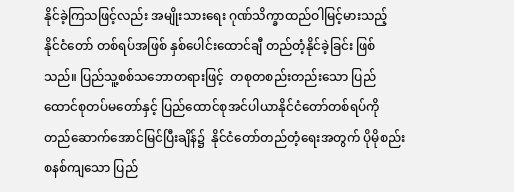နိုင်ခဲ့ကြသဖြင့်လည်း အမျိုးသားရေး ဂုဏ်သိက္ခာထည်ဝါမြင့်မားသည့်   နိုင်ငံတော် တစ်ရပ်အဖြစ် နှစ်ပေါင်းထောင်ချီ တည်တံ့နိုင်ခဲ့ခြင်း ဖြစ်သည်။ ပြည်သူ့စစ်သဘောတရားဖြင့်  တစုတစည်းတည်းသော ပြည်ထောင်စုတပ်မတော်နှင့် ပြည်ထောင်စုအင်ပါယာနိုင်ငံတော်တစ်ရပ်ကို   တည်ဆောက်အောင်မြင်ပြီးချိန်၌  နိုင်ငံတော်တည်တံ့ရေးအတွက် ပိုမိုစည်းစနစ်ကျသော ပြည်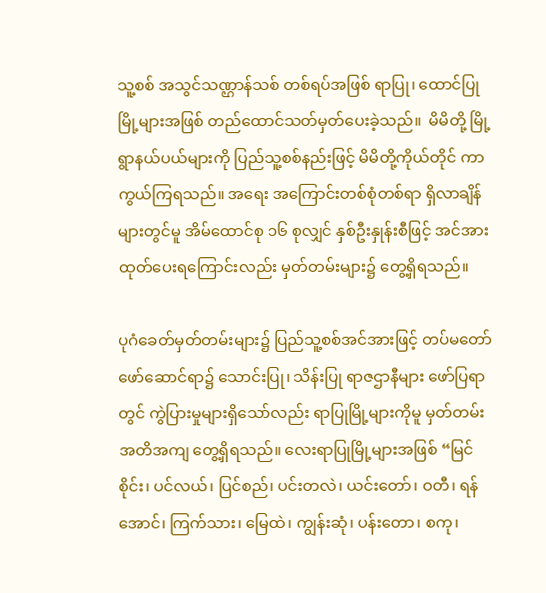သူ့စစ် အသွင်သဏ္ဌာန်သစ် တစ်ရပ်အဖြစ် ရာပြု၊ ထောင်ပြုမြို့များအဖြစ် တည်ထောင်သတ်မှတ်ပေးခဲ့သည်။  မိမိတို့ မြို့ရွာနယ်ပယ်များကို ပြည်သူ့စစ်နည်းဖြင့် မိမိတို့ကိုယ်တိုင် ကာကွယ်ကြရသည်။ အရေး အကြောင်းတစ်စုံတစ်ရာ ရှိလာချိန်များတွင်မူ အိမ်ထောင်စု ၁၆ စုလျှင် နှစ်ဦးနှုန်းစီဖြင့် အင်အား ထုတ်ပေးရကြောင်းလည်း မှတ်တမ်းများ၌ တွေ့ရှိရသည်။

ပုဂံခေတ်မှတ်တမ်းများ၌ ပြည်သူ့စစ်အင်အားဖြင့် တပ်မတော်ဖော်ဆောင်ရာ၌ သောင်းပြု၊ သိန်းပြု ရာဇဌာနီများ ဖော်ပြရာတွင် ကွဲပြားမှုများရှိသော်လည်း ရာပြုမြို့များကိုမူ မှတ်တမ်း အတိအကျ တွေ့ရှိရသည်။ လေးရာပြုမြို့များအဖြစ် “မြင်စိုင်း၊ ပင်လယ်၊ ပြင်စည်၊ ပင်းတလဲ၊ ယင်းတော်၊ ဝတီ၊ ရန်အောင်၊ ကြက်သား၊ မြေထဲ၊ ကျွန်းဆုံ၊ ပန်းတော၊ စကု၊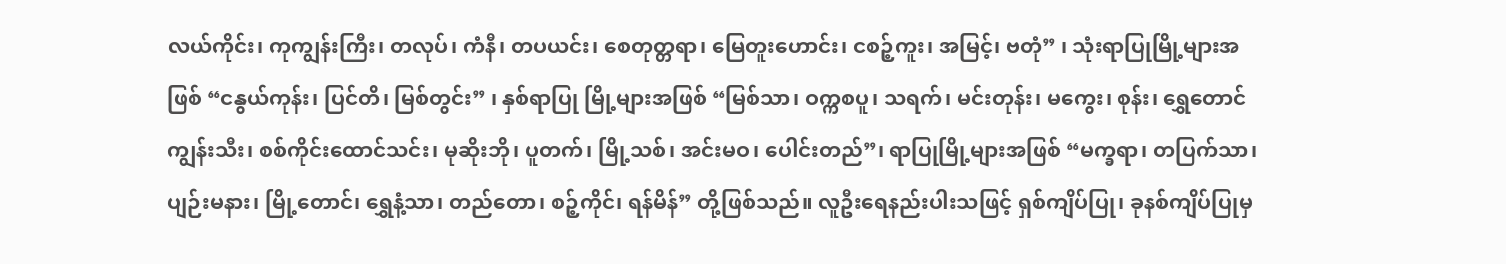လယ်ကိုင်း၊ ကုကျွန်းကြီး၊ တလုပ်၊ ကံနီ၊ တပယင်း၊ စေတုတ္တရာ၊ မြေတူးဟောင်း၊ ငစဉ့်ကူး၊ အမြင့်၊ ဗတုံ” ၊ သုံးရာပြုမြို့များအဖြစ် “ငနွယ်ကုန်း၊ ပြင်တိ၊ မြစ်တွင်း” ၊ နှစ်ရာပြု မြို့များအဖြစ် “မြစ်သာ၊ ဝက္ကစပူ၊ သရက်၊ မင်းတုန်း၊ မကွေး၊ စုန်း၊ ရွှေတောင်ကျွန်းသီး၊ စစ်ကိုင်းထောင်သင်း၊ မုဆိုးဘို၊ ပူတက်၊ မြို့သစ်၊ အင်းမဝ၊ ပေါင်းတည်”၊ ရာပြုမြို့များအဖြစ် “မက္ခရာ၊ တပြက်သာ၊ ပျဉ်းမနား၊ မြို့တောင်၊ ရွှေနံ့သာ၊ တည်တော၊ စဉ့်ကိုင်၊ ရန်မိန်” တို့ဖြစ်သည်။ လူဦးရေနည်းပါးသဖြင့် ရှစ်ကျိပ်ပြု၊ ခုနစ်ကျိပ်ပြုမှ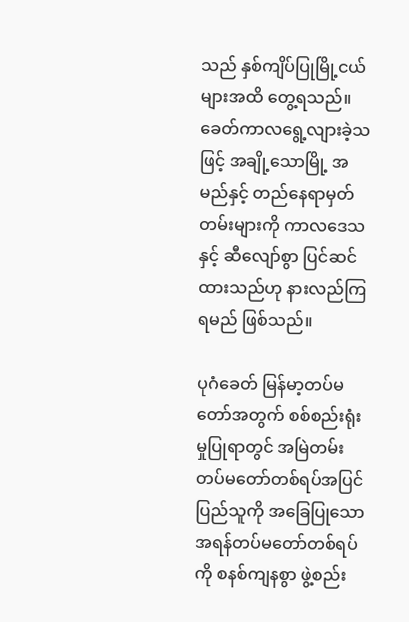သည် နှစ်ကျိပ်ပြုမြို့ငယ်များအထိ တွေ့ရသည်။ ခေတ်ကာလရွေ့လျားခဲ့သဖြင့် အချို့သောမြို့ အမည်နှင့် တည်နေရာမှတ်တမ်းများကို ကာလဒေသနှင့် ဆီလျော်စွာ ပြင်ဆင်ထားသည်ဟု နားလည်ကြရမည် ဖြစ်သည်။

ပုဂံခေတ် မြန်မာ့တပ်မတော်အတွက် စစ်စည်းရုံးမှုပြုရာတွင် အမြဲတမ်း တပ်မတော်တစ်ရပ်အပြင် ပြည်သူကို အခြေပြုသော အရန်တပ်မတော်တစ်ရပ်ကို စနစ်ကျနစွာ ဖွဲ့စည်း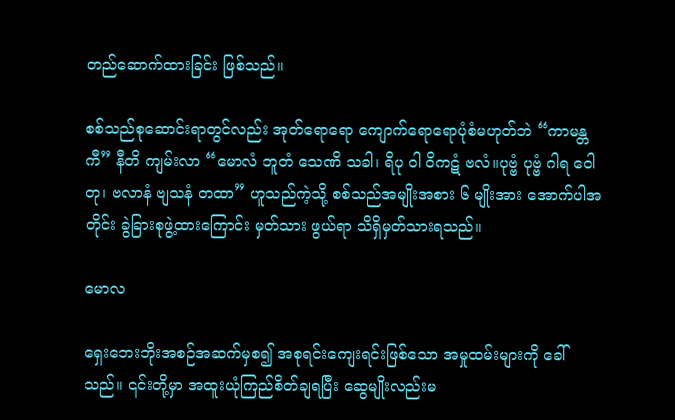တည်ဆောက်ထားခြင်း ဖြစ်သည်။

စစ်သည်စုဆောင်းရာတွင်လည်း အုတ်ရောရော ကျောက်ရောရောပုံစံမဟုတ်ဘဲ “ကာမန္တကီ” နီတိ ကျမ်းလာ “မောလံ ဘူတံ သေဏိ သခါ၊ ရိပု ၀ါ ၀ိကဋံ ဗလံ။ပုဗ္ဗံ ပုဗ္ဗံ ဂါရ ဝေါတု၊ ဗလာနံ ဗျသနံ တထာ” ဟူသည်ကဲ့သို့ စစ်သည်အမျိုးအစား ၆ မျိုးအား အောက်ပါအတိုင်း ခွဲခြားစုဖွဲ့ထားကြောင်း မှတ်သား ဖွယ်ရာ သိရှိမှတ်သားရသည်။

မောလ

ရှေးဘေးဘိုးအစဉ်အဆက်မှစ၍ အစုရင်းကျေးရင်းဖြစ်သော အမှုထမ်းများကို ခေါ်သည်။ ၎င်းတို့မှာ အထူးယုံကြည်စိတ်ချရပြီး ဆွေမျိုးလည်းမ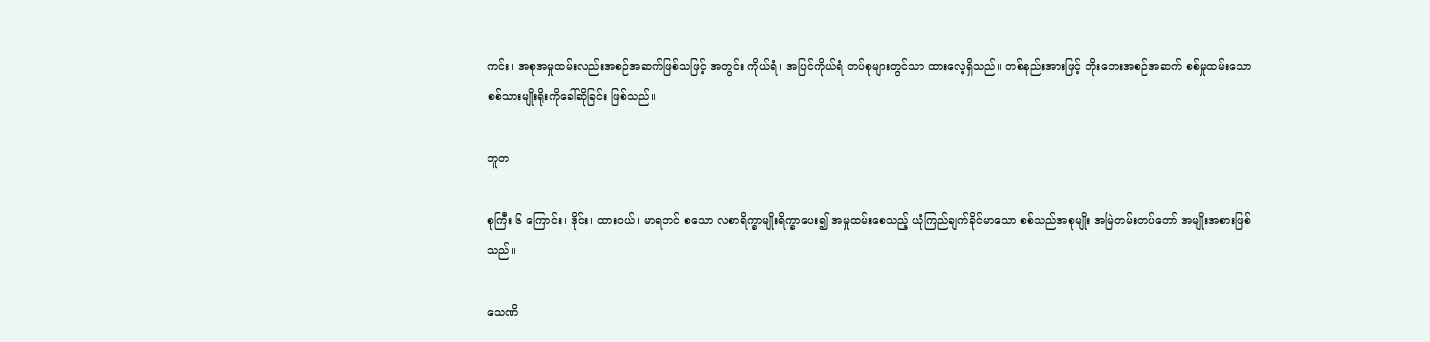ကင်း၊ အစုအမှုထမ်းလည်းအစဉ်အဆက်ဖြစ်သဖြင့် အတွင်း ကိုယ်ရံ၊ အပြင်ကိုယ်ရံ တပ်စုများတွင်သာ ထားလေ့ရှိသည်။ တစ်နည်းအားဖြင့် ဘိုးဘေးအစဉ်အဆက် စစ်မှုထမ်းသော စစ်သားမျိုးရိုးကိုခေါ်ဆိုခြင်း ဖြစ်သည်။

ဘူတ

စုကြီး ၆ ကြောင်း၊ ဒိုင်း၊ ထားဝယ်၊ မာရဘင် စသော လစာရိက္ခာမျိုးရိက္ခာပေး၍ အမှုထမ်းစေသည့် ယုံကြည်ချက်ခိုင်မာသော စစ်သည်အစုမျိုး အမြဲတမ်းတပ်တော် အမျိုးအစားဖြစ်သည်။

သေဏိ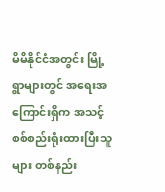မိမိနိုင်ငံအတွင်း မြို့ရွာများတွင် အရေးအကြောင်းရှိက အသင့်စစ်စည်းရုံးထားပြီးသူများ တစ်နည်း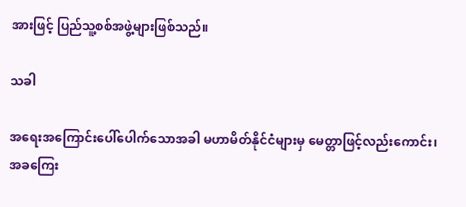အားဖြင့် ပြည်သူ့စစ်အဖွဲ့များဖြစ်သည်။

သခါ

အရေးအကြောင်းပေါ်ပေါက်သောအခါ မဟာမိတ်နိုင်ငံများမှ မေတ္တာဖြင့်လည်းကောင်း၊ အခကြေး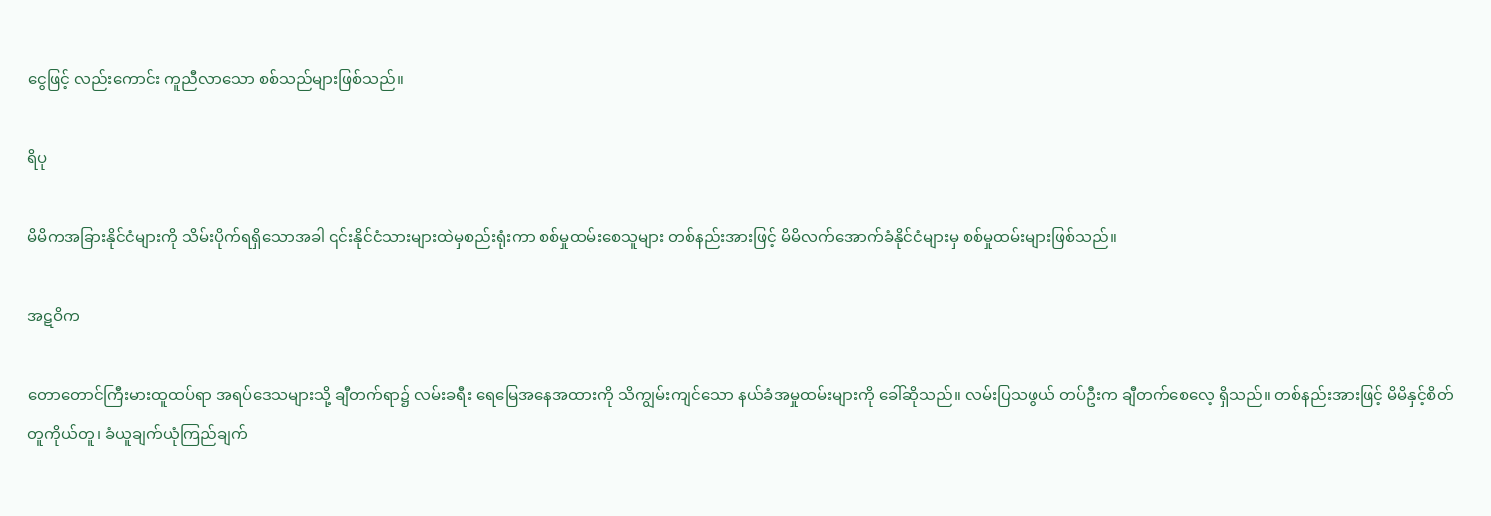ငွေဖြင့် လည်းကောင်း ကူညီလာသော စစ်သည်များဖြစ်သည်။

ရိပု

မိမိကအခြားနိုင်ငံများကို သိမ်းပိုက်ရရှိသောအခါ ၎င်းနိုင်ငံသားများထဲမှစည်းရုံးကာ စစ်မှုထမ်းစေသူများ တစ်နည်းအားဖြင့် မိမိလက်အောက်ခံနိုင်ငံများမှ စစ်မှုထမ်းများဖြစ်သည်။

အဋဝိက

တောတောင်ကြီးမားထူထပ်ရာ အရပ်ဒေသများသို့ ချီတက်ရာ၌ လမ်းခရီး ရေမြေအနေအထားကို သိကျွမ်းကျင်သော နယ်ခံအမှုထမ်းများကို ခေါ်ဆိုသည်။ လမ်းပြသဖွယ် တပ်ဦးက ချီတက်စေလေ့ ရှိသည်။ တစ်နည်းအားဖြင့် မိမိနှင့်စိတ်တူကိုယ်တူ၊ ခံယူချက်ယုံကြည်ချက်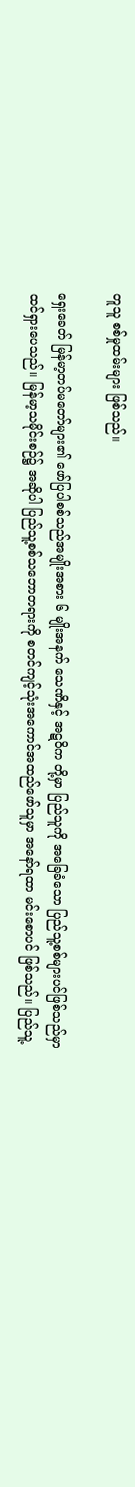တူသူ စစ်မှုထမ်းများ ဖြစ်သည်။

ရှေးခေတ် မြန်မာ့တပ်မတော်များ၏ ဖော်ပြပါစစ်သည်အမျိုးအစား ၆ မျိုးအနက် သေဏိနှင့် အဋဝိက တို့မှာ ပြည်သူကို အခြေခံသော ပြည်သူ့စစ်များပင်ဖြစ်သည်မှာ ထင်ရှားပေသည်။ မြန်မာ့သမိုင်းစဉ်၌ အဆိုပါ ပြည်သူ့စစ်သဘောတရားကို စတင်ကျင့်သုံးအကောင်အထည်ဖော်သူမှာ အနော်ရထာ မင်းစောပင် ဖြစ်သည်။ ပြည်သူ့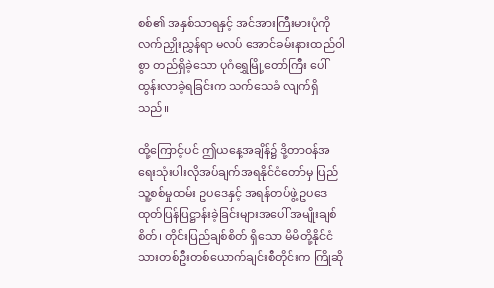စစ်၏ အနှစ်သာရနှင့် အင်အားကြီးမားပုံကို လက်ညှိုးညွှန်ရာ မလပ် အောင်ခမ်းနားထည်ဝါစွာ တည်ရှိခဲ့သော ပုဂံရွှေမြို့တော်ကြီး ပေါ်ထွန်းလာခဲ့ရခြင်းက သက်သေခံ လျက်ရှိသည်။

ထို့ကြောင့်ပင် ဤယနေ့အချိန်၌ ဒို့တာဝန်အရေးသုံးပါးလိုအပ်ချက်အရနိုင်ငံတော်မှ ပြည်သူ့စစ်မှုထမ်း ဥပဒေနှင့် အရန်တပ်ဖွဲ့ဥပဒေ ထုတ်ပြန်ပြဋ္ဌာန်းခဲ့ခြင်းများအပေါ် အမျိုးချစ်စိတ်၊ တိုင်းပြည်ချစ်စိတ် ရှိသော မိမိတို့နိုင်ငံသားတစ်ဦးတစ်ယောက်ချင်းစီတိုင်းက ကြိုဆို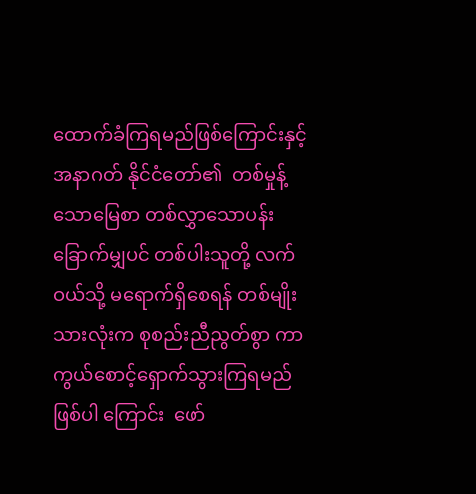ထောက်ခံကြရမည်ဖြစ်ကြောင်းနှင့် အနာဂတ် နိုင်ငံတော်၏  တစ်မှုန့်သောမြေစာ တစ်လွှာသောပန်းခြောက်မျှပင် တစ်ပါးသူတို့ လက်ဝယ်သို့ မရောက်ရှိစေရန် တစ်မျိုးသားလုံးက စုစည်းညီညွတ်စွာ ကာကွယ်စောင့်ရှောက်သွားကြရမည် ဖြစ်ပါ ကြောင်း  ဖော်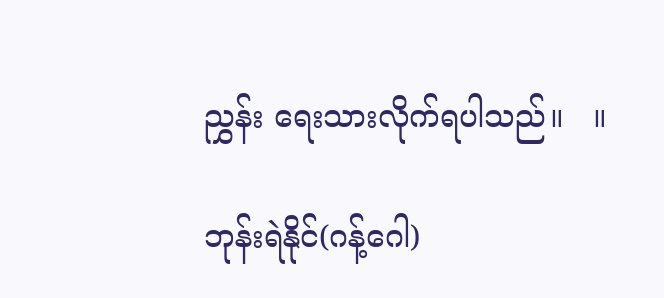ညွှန်း ရေးသားလိုက်ရပါသည်။   ။

ဘုန်းရဲနိုင်(ဂန့်ဂေါ)